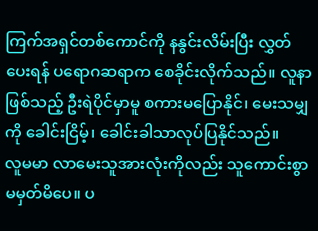ကြက်အရှင်တစ်ကောင်ကို နနွင်းလိမ်းပြီး လွှတ်ပေးရန် ပရောဂဆရာက စေခိုင်းလိုက်သည်။ လူနာဖြစ်သည့် ဦးရဲပိုင်မှာမူ စကားမပြောနိုင်၊ မေးသမျှကို ခေါင်းငြိမ့်၊ ခေါင်းခါသာလုပ်ပြနိုင်သည်။
လူမမာ လာမေးသူအားလုံးကိုလည်း သူကောင်းစွာမမှတ်မိပေ။ ပ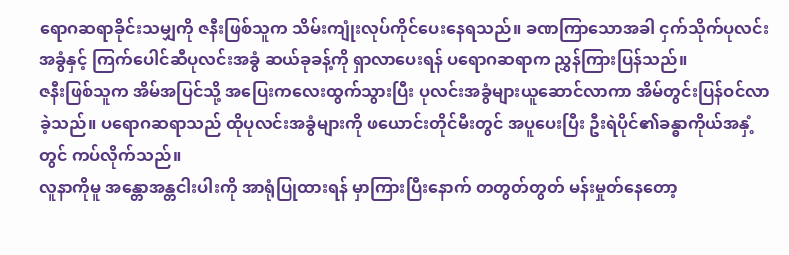ရောဂဆရာခိုင်းသမျှကို ဇနီးဖြစ်သူက သိမ်းကျုံးလုပ်ကိုင်ပေးနေရသည်။ ခဏကြာသောအခါ ငှက်သိုက်ပုလင်းအခွံနှင့် ကြက်ပေါင်ဆီပုလင်းအခွံ ဆယ်ခုခန့်ကို ရှာလာပေးရန် ပရောဂဆရာက ညွှန်ကြားပြန်သည်။
ဇနီးဖြစ်သူက အိမ်အပြင်သို့ အပြေးကလေးထွက်သွားပြီး ပုလင်းအခွံများယူဆောင်လာကာ အိမ်တွင်းပြန်ဝင်လာခဲ့သည်။ ပရောဂဆရာသည် ထိုပုလင်းအခွံများကို ဖယောင်းတိုင်မီးတွင် အပူပေးပြီး ဦးရဲပိုင်၏ခန္ဓာကိုယ်အနှံ့တွင် ကပ်လိုက်သည်။
လူနာကိုမူ အန္တောအန္တငါးပါးကို အာရုံပြုထားရန် မှာကြားပြီးနောက် တတွတ်တွတ် မန်းမှုတ်နေတော့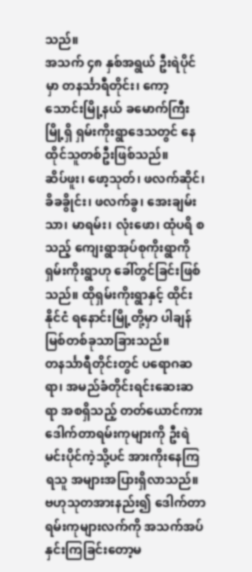သည်။
အသက် ၄၈ နှစ်အရွယ် ဦးရဲပိုင်မှာ တနင်္သာရီတိုင်း၊ ကော့သောင်းမြို့နယ် ခမောက်ကြီးမြို့ရှိ ရှမ်းကိုးရွာဒေသတွင် နေထိုင်သူတစ်ဦးဖြစ်သည်။
ဆိပ်ဖူး၊ ဖော့သုတ်၊ ဖလက်ဆိုင်၊ ခိခခွိုင်း၊ ဖလက်ခွ၊ အေးချမ်းသာ၊ မာရမ်း၊ လုံးဖော၊ ထုံပရိ စသည့် ကျေးရွာအုပ်စုကိုးရွာကို ရှမ်းကိုးရွာဟု ခေါ်တွင်ခြင်းဖြစ်သည်။ ထိုရှမ်းကိုးရွာနှင့် ထိုင်းနိုင်ငံ ရနောင်းမြို့တို့မှာ ပါချန်မြစ်တစ်ခုသာခြားသည်။
တနင်္သာရီတိုင်းတွင် ပရောဂဆရာ၊ အမည်ခံတိုင်းရင်းဆေးဆရာ အစရှိသည့် တတ်ယောင်ကား ဒေါက်တာရမ်းကုများကို ဦးရဲမင်းပိုင်ကဲ့သို့ပင် အားကိုးနေကြရသူ အများအပြားရှိလာသည်။
ဗဟုသုတအားနည်း၍ ဒေါက်တာရမ်းကုများလက်ကို အသက်အပ်နှင်းကြခြင်းတော့မ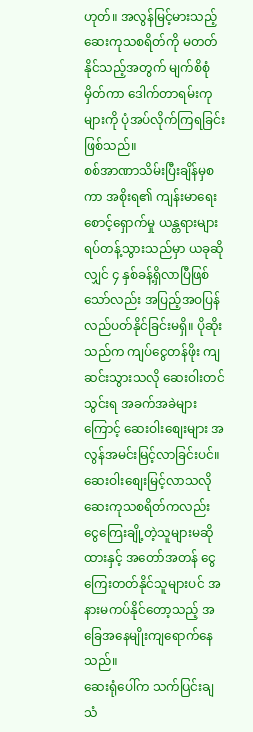ဟုတ်။ အလွန်မြင့်မားသည့် ဆေးကုသစရိတ်ကို မတတ်နိုင်သည့်အတွက် မျက်စိစုံမှိတ်ကာ ဒေါက်တာရမ်းကုများကို ပုံအပ်လိုက်ကြရခြင်းဖြစ်သည်။
စစ်အာဏာသိမ်းပြီးချိန်မှစကာ အစိုးရ၏ ကျန်းမာရေးစောင့်ရှောက်မှု ယန္တရားများ ရပ်တန့်သွားသည်မှာ ယခုဆိုလျှင် ၄ နှစ်ခန့်ရှိလာပြီဖြစ်သော်လည်း အပြည့်အဝပြန်လည်ပတ်နိုင်ခြင်းမရှိ။ ပိုဆိုးသည်က ကျပ်ငွေတန်ဖိုး ကျဆင်းသွားသလို ဆေးဝါးတင်သွင်းရ အခက်အခဲများကြောင့် ဆေးဝါးစျေးများ အလွန်အမင်းမြင့်လာခြင်းပင်။
ဆေးဝါးစျေးမြင့်လာသလို ဆေးကုသစရိတ်ကလည်း ငွေကြေးချို့တဲ့သူများမဆိုထားနှင့် အတော်အတန် ငွေကြေးတတ်နိုင်သူများပင် အနားမကပ်နိုင်တော့သည့် အခြေအနေမျိုးကျရောက်နေသည်။
ဆေးရုံပေါ်က သက်ပြင်းချသံ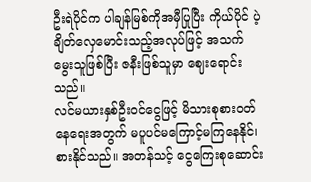ဦးရဲပိုင်က ပါချန်မြစ်ကိုအမှီပြုပြီး ကိုယ်ပိုင် ပဲ့ချိတ်လှေမောင်းသည့်အလုပ်ဖြင့် အသက်မွေးသူဖြစ်ပြီး ဇနီးဖြစ်သူမှာ ဈေးရောင်းသည်။
လင်မယားနှစ်ဦးဝင်ငွေဖြင့် မိသားစုစားဝတ်နေရေးအတွက် မပူပင်မကြောင့်မကြနေနိုင်၊ စားနိုင်သည်။ အတန်သင့် ငွေကြေးစုဆောင်း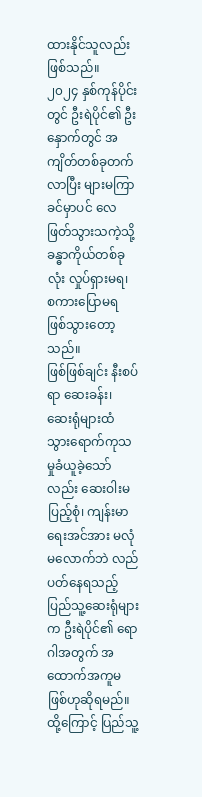ထားနိုင်သူလည်းဖြစ်သည်။
၂၀၂၄ နှစ်ကုန်ပိုင်းတွင် ဦးရဲပိုင်၏ ဦးနှောက်တွင် အကျိတ်တစ်ခုတက်လာပြီး များမကြာခင်မှာပင် လေဖြတ်သွားသကဲ့သို့ ခန္ဓာကိုယ်တစ်ခုလုံး လှုပ်ရှားမရ၊ စကားပြောမရ ဖြစ်သွားတော့သည်။
ဖြစ်ဖြစ်ချင်း နီးစပ်ရာ ဆေးခန်း၊ ဆေးရုံများထံ သွားရောက်ကုသမှုခံယူခဲ့သော်လည်း ဆေးဝါးမပြည့်စုံ၊ ကျန်းမာရေးအင်အား မလုံမလောက်ဘဲ လည်ပတ်နေရသည့် ပြည်သူ့ဆေးရုံများက ဦးရဲပိုင်၏ ရောဂါအတွက် အထောက်အကူမဖြစ်ဟုဆိုရမည်။
ထို့ကြောင့် ပြည်သူ့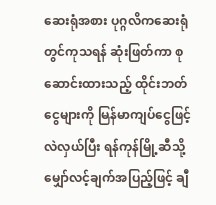ဆေးရုံအစား ပုဂ္ဂလိကဆေးရုံတွင်ကုသရန် ဆုံးဖြတ်ကာ စုဆောင်းထားသည့် ထိုင်းဘတ်ငွေများကို မြန်မာကျပ်ငွေဖြင့်လဲလှယ်ပြီး ရန်ကုန်မြို့ဆီသို့ မျှော်လင့်ချက်အပြည့်ဖြင့် ချီ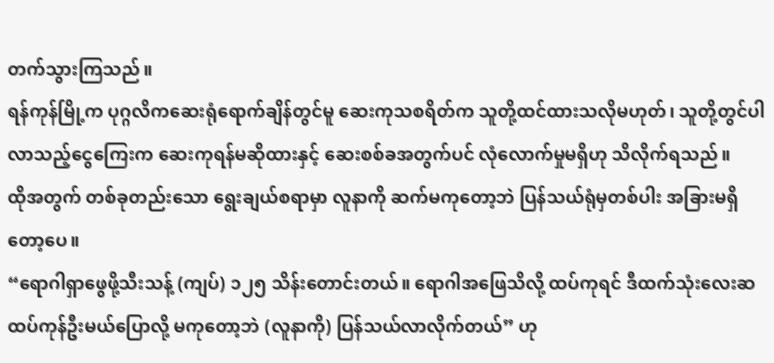တက်သွားကြသည်။
ရန်ကုန်မြို့က ပုဂ္ဂလိကဆေးရုံရောက်ချိန်တွင်မူ ဆေးကုသစရိတ်က သူတို့ထင်ထားသလိုမဟုတ်၊ သူတို့တွင်ပါလာသည့်ငွေကြေးက ဆေးကုရန်မဆိုထားနှင့် ဆေးစစ်ခအတွက်ပင် လုံလောက်မှုမရှိဟု သိလိုက်ရသည်။
ထိုအတွက် တစ်ခုတည်းသော ရွေးချယ်စရာမှာ လူနာကို ဆက်မကုတော့ဘဲ ပြန်သယ်ရုံမှတစ်ပါး အခြားမရှိတော့ပေ။
“ရောဂါရှာဖွေဖို့သီးသန့် (ကျပ်) ၁၂၅ သိန်းတောင်းတယ်။ ရောဂါအဖြေသိလို့ ထပ်ကုရင် ဒီထက်သုံးလေးဆ ထပ်ကုန်ဦးမယ်ပြောလို့ မကုတော့ဘဲ (လူနာကို) ပြန်သယ်လာလိုက်တယ်” ဟု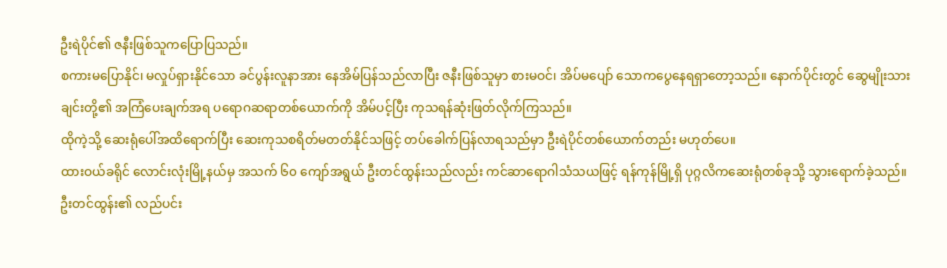ဦးရဲပိုင်၏ ဇနီးဖြစ်သူကပြောပြသည်။
စကားမပြောနိုင်၊ မလှုပ်ရှားနိုင်သော ခင်ပွန်းလူနာအား နေအိမ်ပြန်သည်လာပြီး ဇနီးဖြစ်သူမှာ စားမဝင်၊ အိပ်မပျော် သောကပွေနေရရှာတော့သည်။ နောက်ပိုင်းတွင် ဆွေမျိုးသားချင်းတို့၏ အကြံပေးချက်အရ ပရောဂဆရာတစ်ယောက်ကို အိမ်ပင့်ပြီး ကုသရန်ဆုံးဖြတ်လိုက်ကြသည်။
ထိုကဲ့သို့ ဆေးရုံပေါ်အထိရောက်ပြီး ဆေးကုသစရိတ်မတတ်နိုင်သဖြင့် တပ်ခေါက်ပြန်လာရသည်မှာ ဦးရဲပိုင်တစ်ယောက်တည်း မဟုတ်ပေ။
ထားဝယ်ခရိုင် လောင်းလုံးမြို့နယ်မှ အသက် ၆၀ ကျော်အရွယ် ဦးတင်ထွန်းသည်လည်း ကင်ဆာရောဂါသံသယဖြင့် ရန်ကုန်မြို့ရှိ ပုဂ္ဂလိကဆေးရုံတစ်ခုသို့ သွားရောက်ခဲ့သည်။
ဦးတင်ထွန်း၏ လည်ပင်း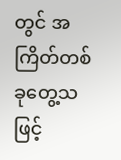တွင် အကြိတ်တစ်ခုတွေ့သဖြင့်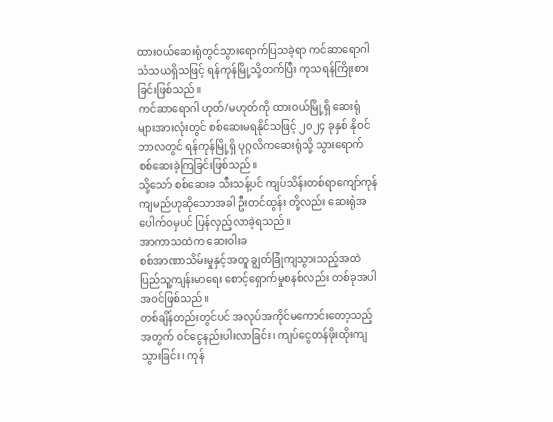ထားဝယ်ဆေးရုံတွင်သွားရောက်ပြသခဲ့ရာ ကင်ဆာရောဂါသံသယရှိသဖြင့် ရန်ကုန်မြို့သို့တက်ပြီး ကုသရန်ကြိုးစားခြင်းဖြစ်သည်။
ကင်ဆာရောဂါ ဟုတ်/မဟုတ်ကို ထားဝယ်မြို့ရှိ ဆေးရုံများအားလုံးတွင် စစ်ဆေးမရနိုင်သဖြင့် ၂၀၂၄ ခုနှစ် နိုဝင်ဘာလတွင် ရန်ကုန်မြို့ရှိ ပုဂ္ဂလိကဆေးရုံသို့ သွားရောက်စစ်ဆေးခဲ့ကြခြင်းဖြစ်သည်။
သို့သော် စစ်ဆေးခ သီးသန့်ပင် ကျပ်သိန်းတစ်ရာကျော်ကုန်ကျမည်ဟုဆိုသောအခါ ဦးတင်ထွန်း တို့လည်း ဆေးရုံအပေါက်ဝမှပင် ပြန်လှည့်လာခဲ့ရသည်။
အာကာသထဲက ဆေးဝါးခ
စစ်အာဏာသိမ်းမှုနှင့်အတူ ချွတ်ခြုံကျသွားသည့်အထဲ ပြည်သူ့ကျန်းမာရေး စောင့်ရှောက်မှုစနစ်လည်း တစ်ခုအပါအဝင်ဖြစ်သည်။
တစ်ချိန်တည်းတွင်ပင် အလုပ်အကိုင်မကောင်းတော့သည့်အတွက် ဝင်ငွေနည်းပါးလာခြင်း၊ ကျပ်ငွေတန်ဖိုးထိုးကျသွားခြင်း၊ ကုန်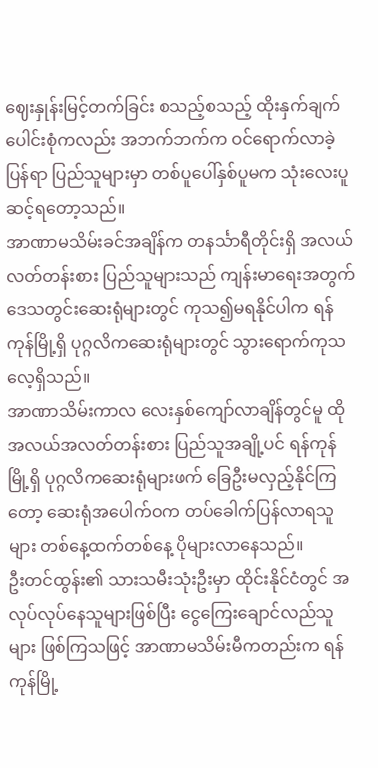ဈေးနှုန်းမြင့်တက်ခြင်း စသည့်စသည့် ထိုးနှက်ချက်ပေါင်းစုံကလည်း အဘက်ဘက်က ဝင်ရောက်လာခဲ့ပြန်ရာ ပြည်သူများမှာ တစ်ပူပေါ်နှစ်ပူမက သုံးလေးပူဆင့်ရတော့သည်။
အာဏာမသိမ်းခင်အချိန်က တနင်္သာရီတိုင်းရှိ အလယ်လတ်တန်းစား ပြည်သူများသည် ကျန်းမာရေးအတွက် ဒေသတွင်းဆေးရုံများတွင် ကုသ၍မရနိုင်ပါက ရန်ကုန်မြို့ရှိ ပုဂ္ဂလိကဆေးရုံများတွင် သွားရောက်ကုသလေ့ရှိသည်။
အာဏာသိမ်းကာလ လေးနှစ်ကျော်လာချိန်တွင်မူ ထိုအလယ်အလတ်တန်းစား ပြည်သူအချို့ပင် ရန်ကုန်မြို့ရှိ ပုဂ္ဂလိကဆေးရုံများဖက် ခြေဦးမလှည့်နိုင်ကြတော့ ဆေးရုံအပေါက်ဝက တပ်ခေါက်ပြန်လာရသူများ တစ်နေ့ထက်တစ်နေ့ ပိုများလာနေသည်။
ဦးတင်ထွန်း၏ သားသမီးသုံးဦးမှာ ထိုင်းနိုင်ငံတွင် အလုပ်လုပ်နေသူများဖြစ်ပြီး ငွေကြေးချောင်လည်သူများ ဖြစ်ကြသဖြင့် အာဏာမသိမ်းမီကတည်းက ရန်ကုန်မြို့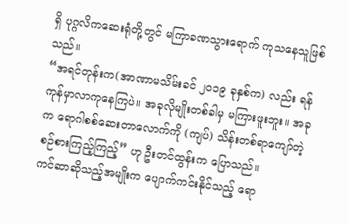ရှိ ပုဂ္ဂလိကဆေးရုံတို့တွင် မကြာခဏသွားရောက် ကုသနေသူဖြစ်သည်။
“အရင်တုန်းက(အာဏာမသိမ်းခင် ၂၀၁၉ ခုနှစ်က) လည်း ရန်ကုန်မှာလာကုနေကြပဲ။ အခုလိုမျိုးတစ်ခါမှ မကြားဖူးဘူး။ အခုက ရောဂါစစ်ဆေးတာလောက်ကို (ကျပ်) သိန်းတစ်ရာကျော်တဲ့ စဉ်စားကြည့်ကြည့်” ဟု ဦးတင်ထွန်းက ပြောသည်။
ကင်ဆာဆိုသည့်အမျိုးက ပျောက်ကင်းနိုင်သည့် ရော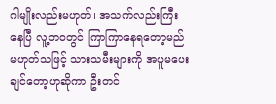ဂါမျိုးလည်းမဟုတ်၊ အသက်လည်းကြီးနေပြီ လူ့ဘဝတွင် ကြာကြာနေရတော့မည် မဟုတ်သဖြင့် သားသမီးများကို အပူမပေးချင်တော့ဟုဆိုကာ ဦးတင်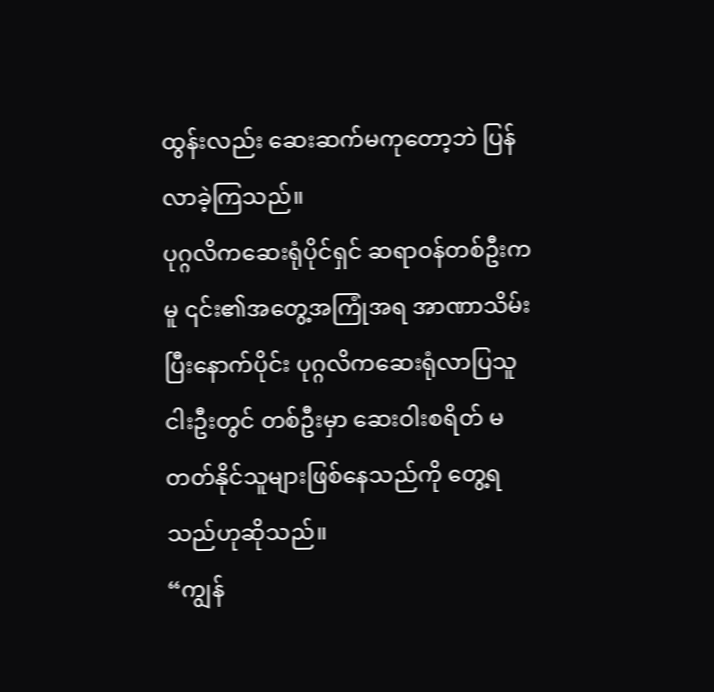ထွန်းလည်း ဆေးဆက်မကုတော့ဘဲ ပြန်လာခဲ့ကြသည်။
ပုဂ္ဂလိကဆေးရုံပိုင်ရှင် ဆရာဝန်တစ်ဦးကမူ ၎င်း၏အတွေ့အကြုံအရ အာဏာသိမ်းပြီးနောက်ပိုင်း ပုဂ္ဂလိကဆေးရုံလာပြသူ ငါးဦးတွင် တစ်ဦးမှာ ဆေးဝါးစရိတ် မတတ်နိုင်သူများဖြစ်နေသည်ကို တွေ့ရသည်ဟုဆိုသည်။
“ကျွန်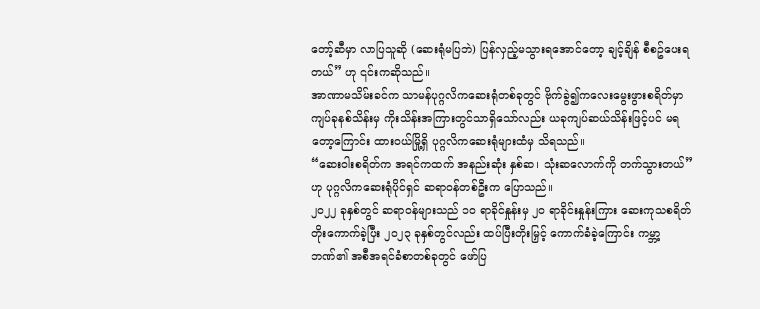တော့်ဆီမှာ လာပြသူဆို (ဆေးရုံမပြဘဲ) ပြန်လှည့်မသွားရအောင်တော့ ချင့်ချိန် စီစဥ်ပေးရတယ်” ဟု ၎င်းကဆိုသည်။
အာဏာမသိမ်းခင်က သာမန်ပုဂ္ဂလိကဆေးရုံတစ်ခုတွင် ဗိုက်ခွဲ၍ကလေးမွေးဖွားစရိတ်မှာ ကျပ်ခုနစ်သိန်းမှ ကိုးသိန်းအကြားတွင်သာရှိသော်လည်း ယခုကျပ်ဆယ်သိန်းဖြင့်ပင် မရတော့ကြောင်း ထားဝယ်မြို့ရှိ ပုဂ္ဂလိကဆေးရုံများထံမှ သိရသည်။
“ဆေးဝါးစရိတ်က အရင်ကထက် အနည်းဆုံး နှစ်ဆ၊ သုံးဆလောက်ကို တက်သွားတယ်” ဟု ပုဂ္ဂလိကဆေးရုံပိုင်ရှင် ဆရာဝန်တစ်ဦးက ပြောသည်။
၂၀၂၂ ခုနှစ်တွင် ဆရာဝန်များသည် ၁၀ ရာခိုင်နှုန်းမှ ၂၀ ရာခိုင်းနှုန်းကြား ဆေးကုသစရိတ် တိုးကောက်ခဲ့ပြီး ၂၀၂၃ ခုနှစ်တွင်လည်း ထပ်ပြီးတိုးမြှင့် ကောက်ခံခဲ့ကြောင်း ကမ္ဘာ့ဘဏ်၏ အစီအရင်ခံစာတစ်ခုတွင် ဖော်ပြ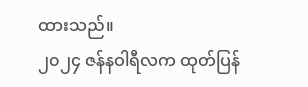ထားသည်။
၂၀၂၄ ဇန်နဝါရီလက ထုတ်ပြန်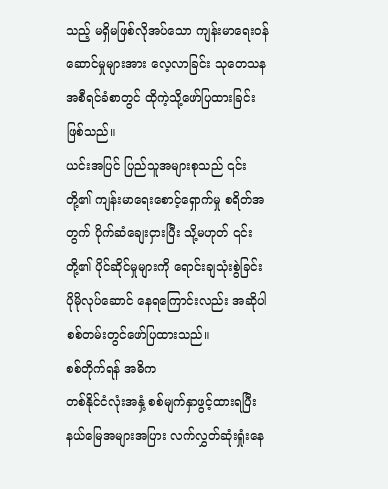သည့် မရှိမဖြစ်လိုအပ်သော ကျန်းမာရေးဝန်ဆောင်မှုများအား လေ့လာခြင်း သုတေသနအစီရင်ခံစာတွင် ထိုကဲ့သို့ဖော်ပြထားခြင်းဖြစ်သည်။
ယင်းအပြင် ပြည်သူအများစုသည် ၎င်းတို့၏ ကျန်းမာရေးစောင့်ရှောက်မှု စရိတ်အတွက် ပိုက်ဆံချေးငှားပြီး သို့မဟုတ် ၎င်းတို့၏ ပိုင်ဆိုင်မှုများကို ရောင်းချသုံးစွဲခြင်း ပိုမိုလုပ်ဆောင် နေရကြောင်းလည်း အဆိုပါစစ်တမ်းတွင်ဖော်ပြထားသည်။
စစ်တိုက်ရန် အဓိက
တစ်နိုင်ငံလုံးအနှံ့ စစ်မျက်နှာဖွင့်ထားရပြီး နယ်မြေအများအပြား လက်လွှတ်ဆုံးရှုံးနေ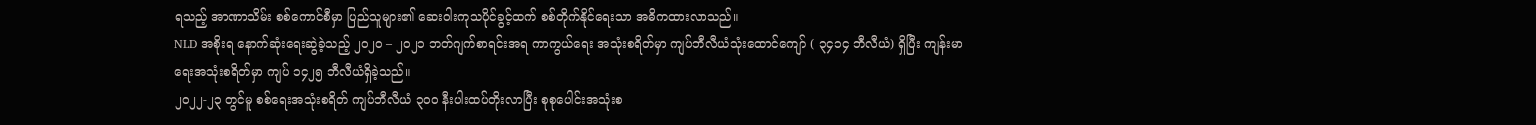ရသည့် အာဏာသိမ်း စစ်ကောင်စီမှာ ပြည်သူများ၏ ဆေးဝါးကုသပိုင်ခွင့်ထက် စစ်တိုက်နိုင်ရေးသာ အဓိကထားလာသည်။
NLD အစိုးရ နောက်ဆုံးရေးဆွဲခဲ့သည့် ၂၀၂၀ – ၂၀၂၁ ဘတ်ဂျက်စာရင်းအရ ကာကွယ်ရေး အသုံးစရိတ်မှာ ကျပ်ဘီလီယံသုံးထောင်ကျော် ( ၃၄၁၄ ဘီလီယံ) ရှိပြီး ကျန်းမာရေးအသုံးစရိတ်မှာ ကျပ် ၁၄၂၅ ဘီလီယံရှိခဲ့သည်။
၂၀၂၂-၂၃ တွင်မူ စစ်ရေးအသုံးစရိတ် ကျပ်ဘီလီယံ ၃၀၀ နီးပါးထပ်တိုးလာပြီး စုစုပေါင်းအသုံးစ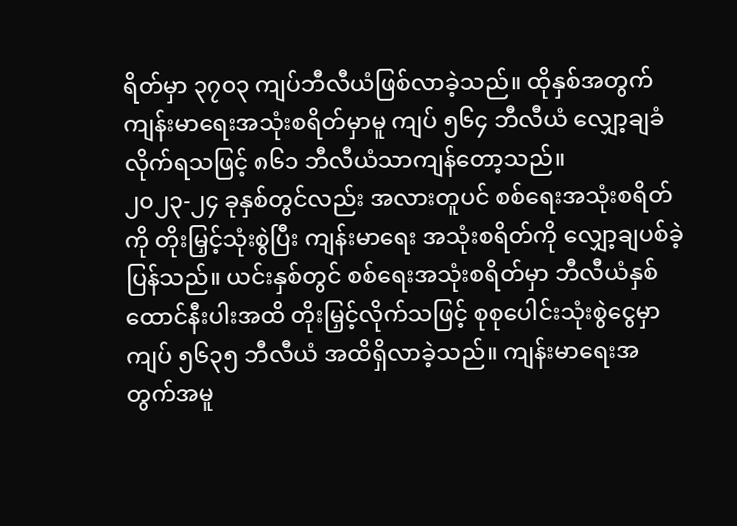ရိတ်မှာ ၃၇၀၃ ကျပ်ဘီလီယံဖြစ်လာခဲ့သည်။ ထိုနှစ်အတွက် ကျန်းမာရေးအသုံးစရိတ်မှာမူ ကျပ် ၅၆၄ ဘီလီယံ လျှော့ချခံလိုက်ရသဖြင့် ၈၆၁ ဘီလီယံသာကျန်တော့သည်။
၂၀၂၃-၂၄ ခုနှစ်တွင်လည်း အလားတူပင် စစ်ရေးအသုံးစရိတ်ကို တိုးမြှင့်သုံးစွဲပြီး ကျန်းမာရေး အသုံးစရိတ်ကို လျှော့ချပစ်ခဲ့ပြန်သည်။ ယင်းနှစ်တွင် စစ်ရေးအသုံးစရိတ်မှာ ဘီလီယံနှစ်ထောင်နီးပါးအထိ တိုးမြှင့်လိုက်သဖြင့် စုစုပေါင်းသုံးစွဲငွေမှာ ကျပ် ၅၆၃၅ ဘီလီယံ အထိရှိလာခဲ့သည်။ ကျန်းမာရေးအတွက်အမူ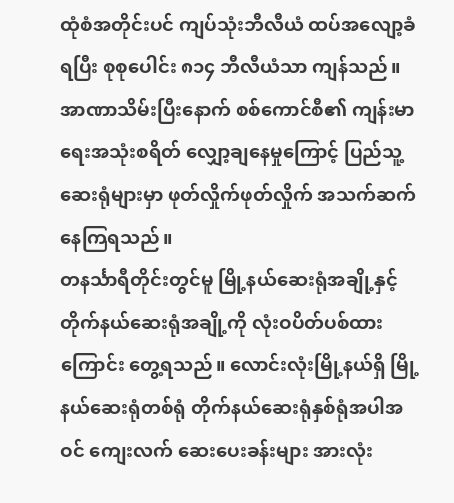ထုံစံအတိုင်းပင် ကျပ်သုံးဘီလီယံ ထပ်အလျော့ခံရပြီး စုစုပေါင်း ၈၁၄ ဘီလီယံသာ ကျန်သည်။
အာဏာသိမ်းပြီးနောက် စစ်ကောင်စီ၏ ကျန်းမာရေးအသုံးစရိတ် လျှော့ချနေမှုကြောင့် ပြည်သူ့ဆေးရုံများမှာ ဖုတ်လှိုက်ဖုတ်လှိုက် အသက်ဆက်နေကြရသည်။
တနင်္သာရီတိုင်းတွင်မူ မြို့နယ်ဆေးရုံအချို့နှင့် တိုက်နယ်ဆေးရုံအချို့ကို လုံးဝပိတ်ပစ်ထားကြောင်း တွေ့ရသည်။ လောင်းလုံးမြို့နယ်ရှိ မြို့နယ်ဆေးရုံတစ်ရုံ တိုက်နယ်ဆေးရုံနှစ်ရုံအပါအဝင် ကျေးလက် ဆေးပေးခန်းများ အားလုံး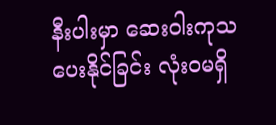နီးပါးမှာ ဆေးဝါးကုသပေးနိုင်ခြင်း လုံးဝမရှိ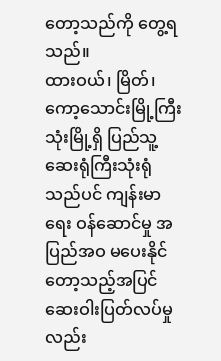တော့သည်ကို တွေ့ရသည်။
ထားဝယ်၊ မြိတ်၊ ကော့သောင်းမြို့ကြီးသုံးမြို့ရှိ ပြည်သူ့ ဆေးရုံကြီးသုံးရုံသည်ပင် ကျန်းမာရေး ဝန်ဆောင်မှု အပြည်အဝ မပေးနိုင်တော့သည့်အပြင် ဆေးဝါးပြတ်လပ်မှုလည်း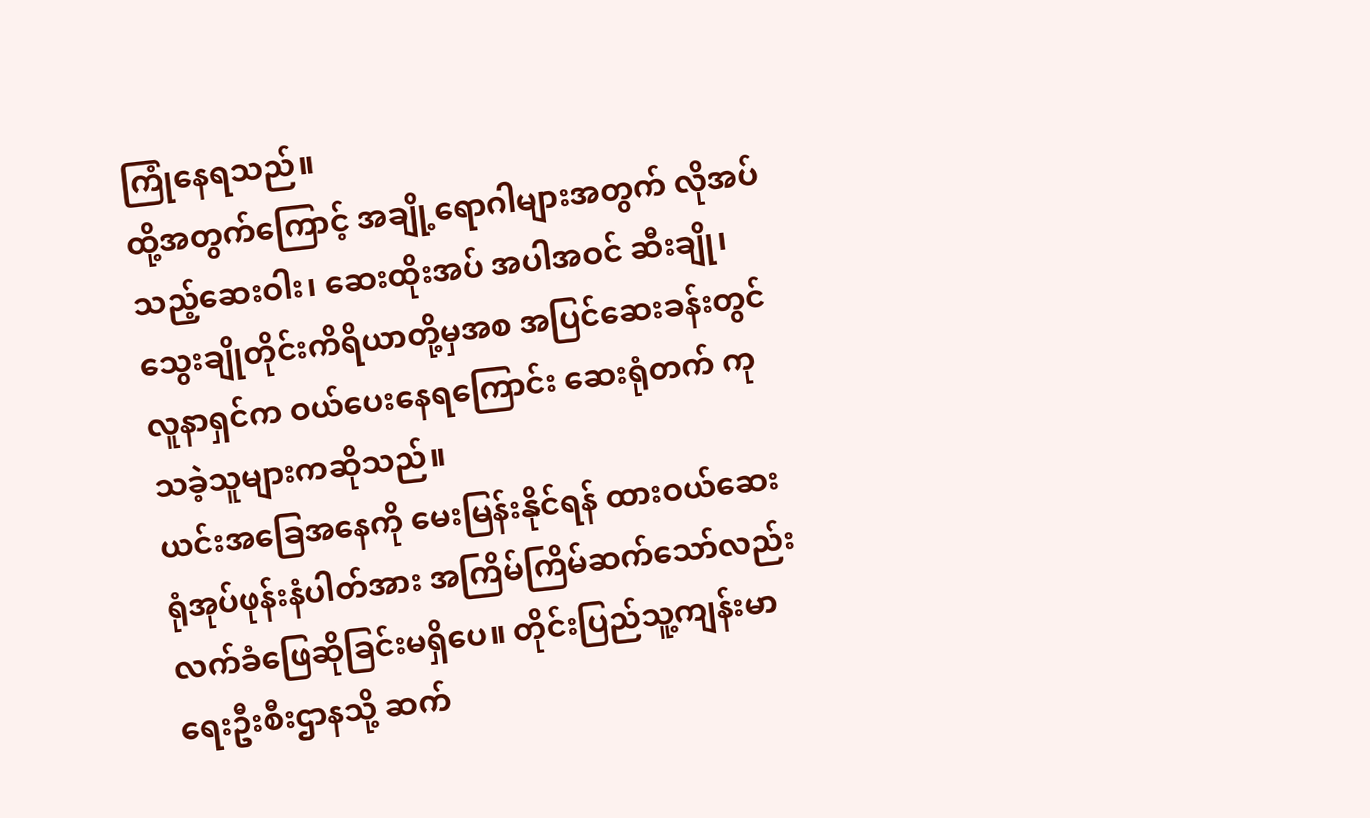ကြုံနေရသည်။
ထို့အတွက်ကြောင့် အချို့ရောဂါများအတွက် လိုအပ်သည့်ဆေးဝါး၊ ဆေးထိုးအပ် အပါအဝင် ဆီးချို၊ သွေးချိုတိုင်းကိရိယာတို့မှအစ အပြင်ဆေးခန်းတွင် လူနာရှင်က ဝယ်ပေးနေရကြောင်း ဆေးရုံတက် ကုသခဲ့သူများကဆိုသည်။
ယင်းအခြေအနေကို မေးမြန်းနိုင်ရန် ထားဝယ်ဆေးရုံအုပ်ဖုန်းနံပါတ်အား အကြိမ်ကြိမ်ဆက်သော်လည်း လက်ခံဖြေဆိုခြင်းမရှိပေ။ တိုင်းပြည်သူ့ကျန်းမာရေးဦးစီးဌာနသို့ ဆက်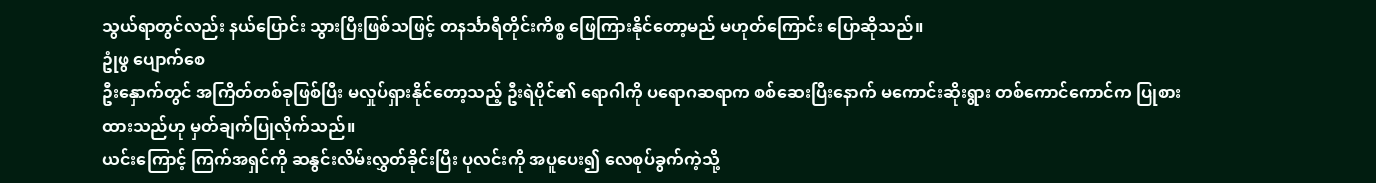သွယ်ရာတွင်လည်း နယ်ပြောင်း သွားပြီးဖြစ်သဖြင့် တနင်္သာရီတိုင်းကိစ္စ ဖြေကြားနိုင်တော့မည် မဟုတ်ကြောင်း ပြောဆိုသည်။
ဥုံဖွ ပျောက်စေ
ဦးနှောက်တွင် အကြိတ်တစ်ခုဖြစ်ပြီး မလှုပ်ရှားနိုင်တော့သည့် ဦးရဲပိုင်၏ ရောဂါကို ပရောဂဆရာက စစ်ဆေးပြီးနောက် မကောင်းဆိုးရွား တစ်ကောင်ကောင်က ပြုစားထားသည်ဟု မှတ်ချက်ပြုလိုက်သည်။
ယင်းကြောင့် ကြက်အရှင်ကို ဆနွင်းလိမ်းလွှတ်ခိုင်းပြီး ပုလင်းကို အပူပေး၍ လေစုပ်ခွက်ကဲ့သို့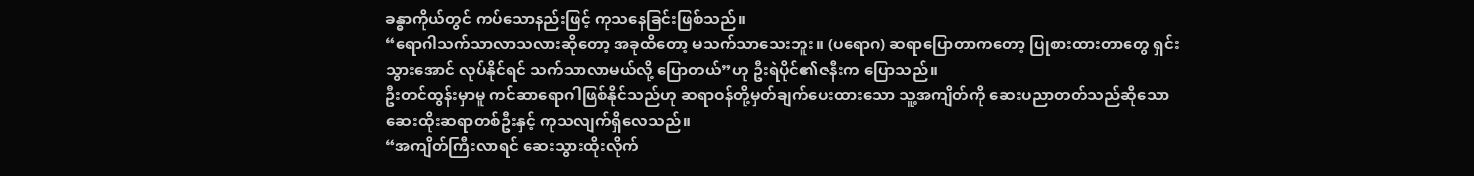ခန္ဓာကိုယ်တွင် ကပ်သောနည်းဖြင့် ကုသနေခြင်းဖြစ်သည်။
“ရောဂါသက်သာလာသလားဆိုတော့ အခုထိတော့ မသက်သာသေးဘူး။ (ပရောဂ) ဆရာပြောတာကတော့ ပြုစားထားတာတွေ ရှင်းသွားအောင် လုပ်နိုင်ရင် သက်သာလာမယ်လို့ ပြောတယ်”ဟု ဦးရဲပိုင်၏ဇနီးက ပြောသည်။
ဦးတင်ထွန်းမှာမူ ကင်ဆာရောဂါဖြစ်နိုင်သည်ဟု ဆရာဝန်တို့မှတ်ချက်ပေးထားသော သူ့အကျိတ်ကို ဆေးပညာတတ်သည်ဆိုသော ဆေးထိုးဆရာတစ်ဦးနှင့် ကုသလျက်ရှိလေသည်။
“အကျိတ်ကြီးလာရင် ဆေးသွားထိုးလိုက်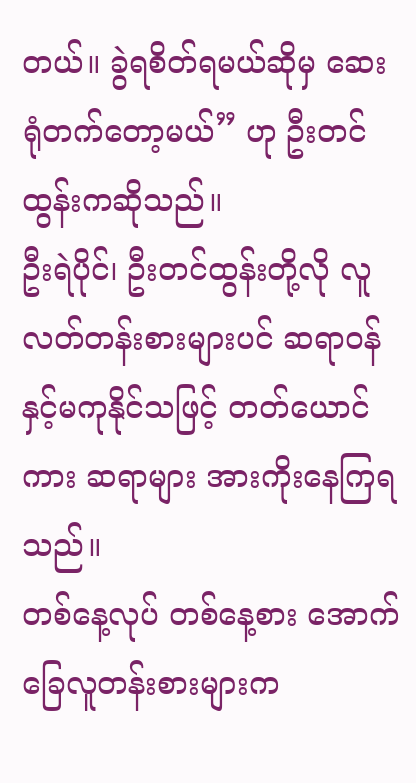တယ်။ ခွဲရစိတ်ရမယ်ဆိုမှ ဆေးရုံတက်တော့မယ်” ဟု ဦးတင်ထွန်းကဆိုသည်။
ဦးရဲပိုင်၊ ဦးတင်ထွန်းတို့လို လူလတ်တန်းစားများပင် ဆရာဝန်နှင့်မကုနိုင်သဖြင့် တတ်ယောင်ကား ဆရာများ အားကိုးနေကြရသည်။
တစ်နေ့လုပ် တစ်နေ့စား အောက်ခြေလူတန်းစားများက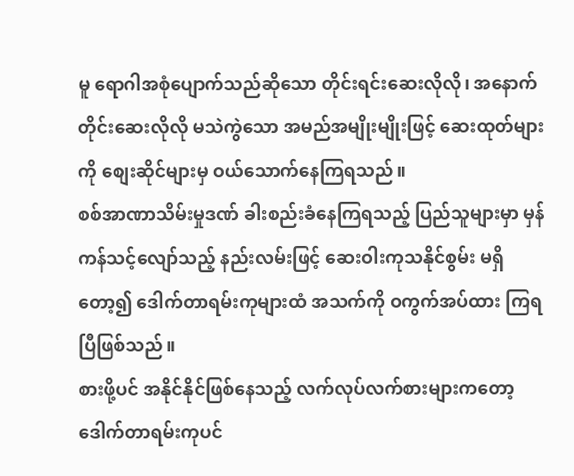မူ ရောဂါအစုံပျောက်သည်ဆိုသော တိုင်းရင်းဆေးလိုလို၊ အနောက်တိုင်းဆေးလိုလို မသဲကွဲသော အမည်အမျိုးမျိုးဖြင့် ဆေးထုတ်များကို စျေးဆိုင်များမှ ဝယ်သောက်နေကြရသည်။
စစ်အာဏာသိမ်းမှုဒဏ် ခါးစည်းခံနေကြရသည့် ပြည်သူများမှာ မှန်ကန်သင့်လျော်သည့် နည်းလမ်းဖြင့် ဆေးဝါးကုသနိုင်စွမ်း မရှိတော့၍ ဒေါက်တာရမ်းကုများထံ အသက်ကို ဝကွက်အပ်ထား ကြရပြီဖြစ်သည်။
စားဖို့ပင် အနိုင်နိုင်ဖြစ်နေသည့် လက်လုပ်လက်စားများကတော့ ဒေါက်တာရမ်းကုပင်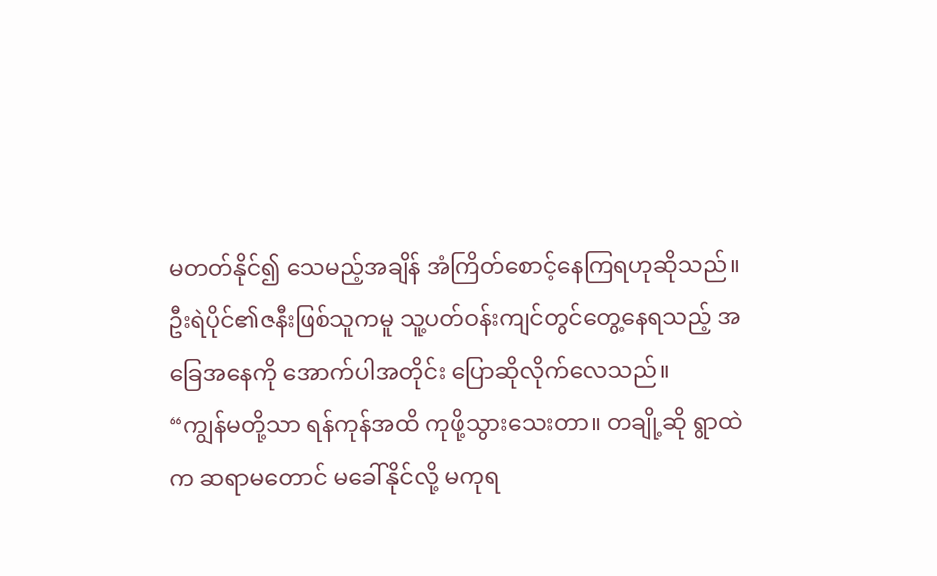မတတ်နိုင်၍ သေမည့်အချိန် အံကြိတ်စောင့်နေကြရဟုဆိုသည်။
ဦးရဲပိုင်၏ဇနီးဖြစ်သူကမူ သူ့ပတ်ဝန်းကျင်တွင်တွေ့နေရသည့် အခြေအနေကို အောက်ပါအတိုင်း ပြောဆိုလိုက်လေသည်။
“ကျွန်မတို့သာ ရန်ကုန်အထိ ကုဖို့သွားသေးတာ။ တချို့ဆို ရွာထဲက ဆရာမတောင် မခေါ်နိုင်လို့ မကုရ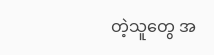တဲ့သူတွေ အ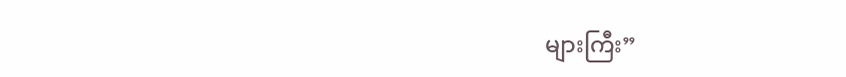များကြီး”